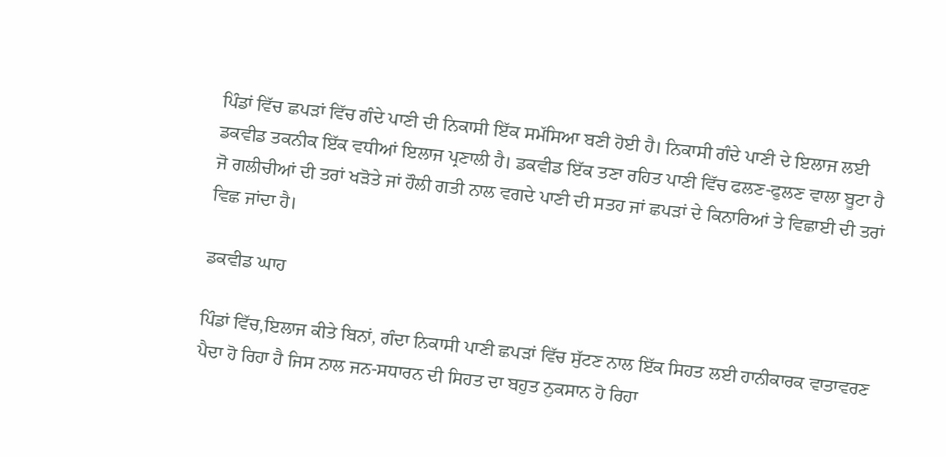ਪਿੰਡਾਂ ਵਿੱਚ ਛਪੜਾਂ ਵਿੱਚ ਗੰਦੇ ਪਾਣੀ ਦੀ ਨਿਕਾਸੀ ਇੱਕ ਸਮੱਸਿਆ ਬਣੀ ਹੋਈ ਹੈ। ਨਿਕਾਸੀ ਗੰਦੇ ਪਾਣੀ ਦੇ ਇਲਾਜ ਲਈ ਡਕਵੀਡ ਤਕਨੀਕ ਇੱਕ ਵਧੀਆਂ ਇਲਾਜ ਪ੍ਰਣਾਲੀ ਹੈ। ਡਕਵੀਡ ਇੱਕ ਤਣਾ ਰਹਿਤ ਪਾਣੀ ਵਿੱਚ ਫਲਣ-ਫੁਲਣ ਵਾਲਾ ਬੂਟਾ ਹੈ ਜੋ ਗਲੀਚੀਆਂ ਦੀ ਤਰਾਂ ਖੜੋਤੇ ਜਾਂ ਹੌਲੀ ਗਤੀ ਨਾਲ ਵਗਦੇ ਪਾਣੀ ਦੀ ਸਤਹ ਜਾਂ ਛਪੜਾਂ ਦੇ ਕਿਨਾਰਿਆਂ ਤੇ ਵਿਛਾਈ ਦੀ ਤਰਾਂ ਵਿਛ ਜਾਂਦਾ ਹੈ।

ਡਕਵੀਡ ਘਾਹ

ਪਿੰਡਾਂ ਵਿੱਚ,ਇਲਾਜ ਕੀਤੇ ਬਿਨਾਂ, ਗੰਦਾ ਨਿਕਾਸੀ ਪਾਣੀ ਛਪੜਾਂ ਵਿੱਚ ਸੁੱਟਣ ਨਾਲ ਇੱਕ ਸਿਹਤ ਲਈ ਹਾਨੀਕਾਰਕ ਵਾਤਾਵਰਣ ਪੈਦਾ ਹੋ ਰਿਹਾ ਹੈ ਜਿਸ ਨਾਲ ਜਨ-ਸਧਾਰਨ ਦੀ ਸਿਹਤ ਦਾ ਬਹੁਤ ਨੁਕਸਾਨ ਹੋ ਰਿਹਾ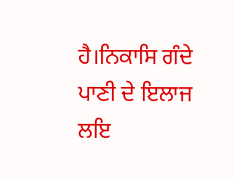ਹੈ।ਨਿਕਾਸਿ ਗੰਦੇ ਪਾਣੀ ਦੇ ਇਲਾਜ ਲਇ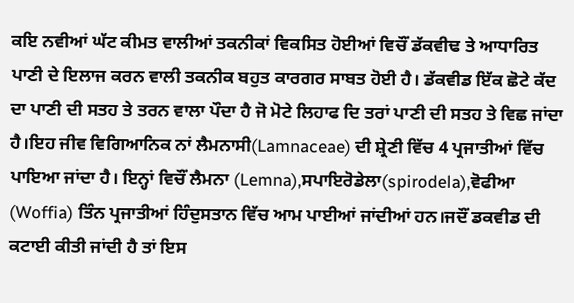ਕਇ ਨਵੀਆਂ ਘੱਟ ਕੀਮਤ ਵਾਲੀਆਂ ਤਕਨੀਕਾਂ ਵਿਕਸਿਤ ਹੋਈਆਂ ਵਿਚੌਂ ਡੱਕਵੀਢ ਤੇ ਆਧਾਰਿਤ ਪਾਣੀ ਦੇ ਇਲਾਜ ਕਰਨ ਵਾਲੀ ਤਕਨੀਕ ਬਹੁਤ ਕਾਰਗਰ ਸਾਬਤ ਹੋਈ ਹੈ। ਡੱਕਵੀਡ ਇੱਕ ਛੋਟੇ ਕੱਦ ਦਾ ਪਾਣੀ ਦੀ ਸਤਹ ਤੇ ਤਰਨ ਵਾਲਾ ਪੌਦਾ ਹੈ ਜੋ ਮੋਟੇ ਲਿਹਾਫ ਦਿ ਤਰਾਂ ਪਾਣੀ ਦੀ ਸਤਹ ਤੇ ਵਿਛ ਜਾਂਦਾ ਹੈ।ਇਹ ਜੀਵ ਵਿਗਿਆਨਿਕ ਨਾਂ ਲੈਮਨਾਸੀ(Lamnaceae) ਦੀ ਸ਼੍ਰੇਣੀ ਵਿੱਚ 4 ਪ੍ਰਜਾਤੀਆਂ ਵਿੱਚ ਪਾਇਆ ਜਾਂਦਾ ਹੈ। ਇਨ੍ਹਾਂ ਵਿਚੌਂ ਲੈਮਨਾ (Lemna),ਸਪਾਇਰੋਡੇਲਾ(spirodela),ਵੋਫੀਆ (Woffia) ਤਿੰਨ ਪ੍ਰਜਾਤੀਆਂ ਹਿੰਦੁਸਤਾਨ ਵਿੱਚ ਆਮ ਪਾਈਆਂ ਜਾਂਦੀਆਂ ਹਨ।ਜਦੌਂ ਡਕਵੀਡ ਦੀ ਕਟਾਈ ਕੀਤੀ ਜਾਂਦੀ ਹੈ ਤਾਂ ਇਸ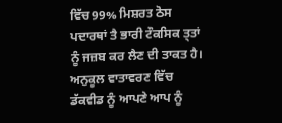ਵਿੱਚ 99% ਮਿਸ਼ਰਤ ਠੋਸ ਪਦਾਰਥਾਂ ਤੈ ਭਾਰੀ ਟੌਕਸਿਕ ਤ੍ਤਾਂ ਨੂੰ ਜਜ਼ਬ ਕਰ ਲੈਣ ਦੀ ਤਾਕਤ ਹੈ। ਅਨੁਕੂਲ ਵਾਤਾਵਰਣ ਵਿੱਚ ਡੱਕਵੀਡ ਨੂੰ ਆਪਣੇ ਆਪ ਨੂੰ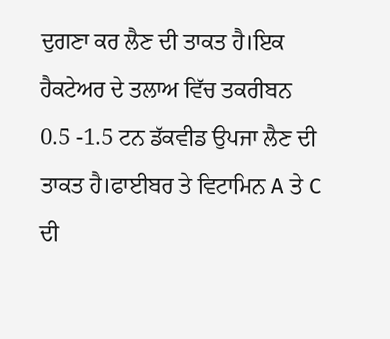ਦੁਗਣਾ ਕਰ ਲੈਣ ਦੀ ਤਾਕਤ ਹੈ।ਇਕ ਹੈਕਟੇਅਰ ਦੇ ਤਲਾਅ ਵਿੱਚ ਤਕਰੀਬਨ 0.5 -1.5 ਟਨ ਡੱਕਵੀਡ ਉਪਜਾ ਲੈਣ ਦੀ ਤਾਕਤ ਹੈ।ਫਾਈਬਰ ਤੇ ਵਿਟਾਮਿਨ A ਤੇ C ਦੀ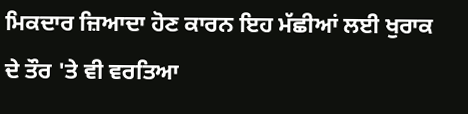ਮਿਕਦਾਰ ਜ਼ਿਆਦਾ ਹੋਣ ਕਾਰਨ ਇਹ ਮੱਛੀਆਂ ਲਈ ਖੁਰਾਕ ਦੇ ਤੌਰ 'ਤੇ ਵੀ ਵਰਤਿਆ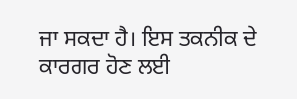ਜਾ ਸਕਦਾ ਹੈ। ਇਸ ਤਕਨੀਕ ਦੇ ਕਾਰਗਰ ਹੋਣ ਲਈ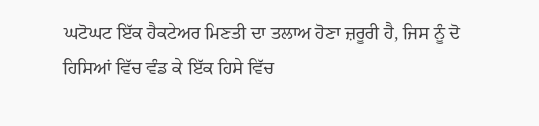ਘਟੋਘਟ ਇੱਕ ਹੈਕਟੇਅਰ ਮਿਣਤੀ ਦਾ ਤਲਾਅ ਹੋਣਾ ਜ਼ਰੂਰੀ ਹੈ, ਜਿਸ ਨੂੰ ਦੋ ਹਿਸਿਆਂ ਵਿੱਚ ਵੰਡ ਕੇ ਇੱਕ ਹਿਸੇ ਵਿੱਚ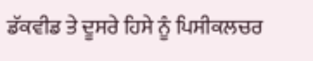ਡੱਕਵੀਡ ਤੇ ਦੂਸਰੇ ਹਿਸੇ ਨੂੰ ਪਿਸੀਕਲਚਰ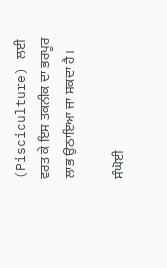(Pisciculture) ਲਈ ਵਰਤ ਕੇ ਇਸ ਤਕਨੀਕ ਦਾ ਭਰਪੂਰ ਲਾਭ ਉਠਾਇਆ ਜਾ ਸਕਦਾ ਹੈ।

ਸੰਘੋਈ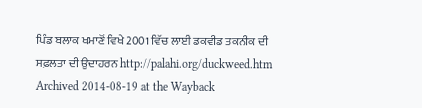ਪਿੰਡ ਬਲਾਕ ਖਮਾਣੋਂ ਵਿਖੇ 2001 ਵਿੱਚ ਲਾਈ ਡਕਵੀਡ ਤਕਨੀਕ ਦੀ ਸਫ਼ਲਤਾ ਦੀ ਉਦਾਹਰਨ http://palahi.org/duckweed.htm Archived 2014-08-19 at the Wayback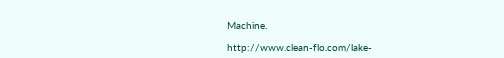Machine.

http://www.clean-flo.com/lake-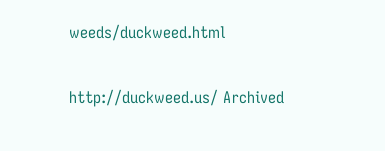weeds/duckweed.html

http://duckweed.us/ Archived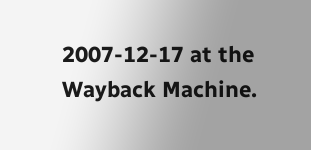2007-12-17 at the Wayback Machine.